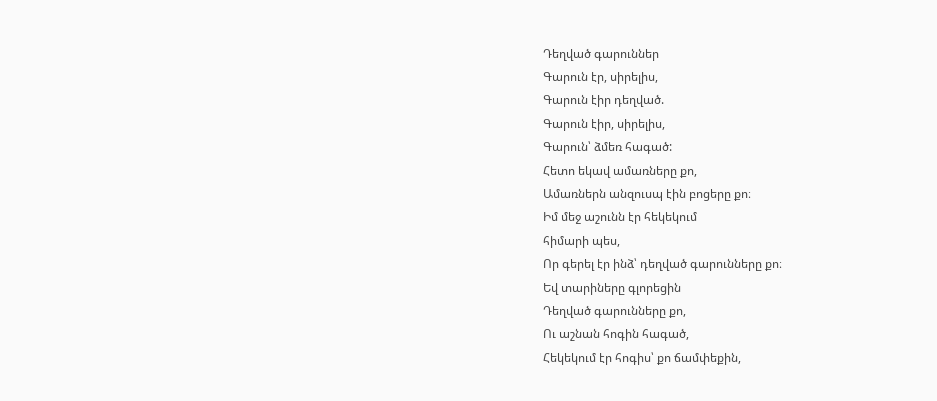Դեղված գարուններ
Գարուն էր, սիրելիս,
Գարուն էիր դեղված.
Գարուն էիր, սիրելիս,
Գարուն՝ ձմեռ հագած:
Հետո եկավ ամառները քո,
Ամառներն անզուսպ էին բոցերը քո։
Իմ մեջ աշունն էր հեկեկում
հիմարի պես,
Որ գերել էր ինձ՝ դեղված գարունները քո։
Եվ տարիները գլորեցին
Դեղված գարունները քո,
Ու աշնան հոգին հագած,
Հեկեկում էր հոգիս՝ քո ճամփեքին,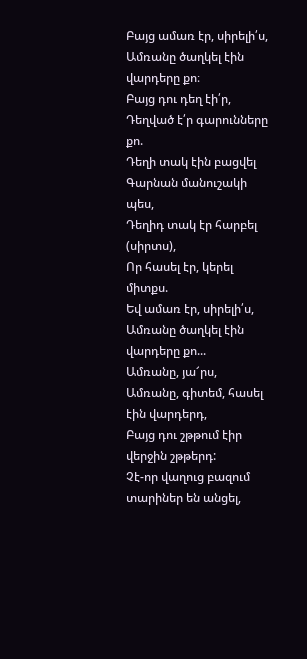Բայց ամառ էր, սիրելի՛ս,
Ամռանը ծաղկել էին վարդերը քո։
Բայց դու դեղ էի՛ր,
Դեղված է՛ր գարունները քո.
Դեղի տակ էին բացվել
Գարնան մանուշակի պես,
Դեղիդ տակ էր հարբել (սիրտս),
Որ հասել էր, կերել միտքս.
Եվ ամառ էր, սիրելի՛ս,
Ամռանը ծաղկել էին վարդերը քո...
Ամռանը, յա՜րս,
Ամռանը, գիտեմ, հասել էին վարդերդ,
Բայց դու շթթում էիր վերջին շթթերդ:
Չէ-որ վաղուց բազում տարիներ են անցել,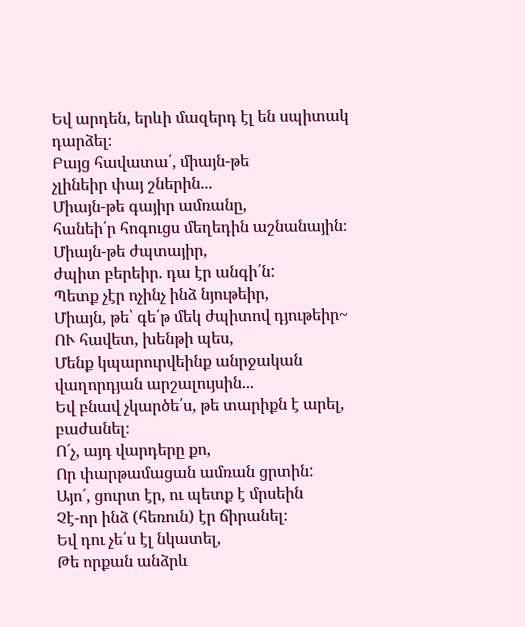Եվ արդեն, երևի մազերդ էլ են սպիտակ դարձել։
Բայց հավատա՛, միայն-թե
չլինեիր փայ շներին...
Միայն-թե գայիր ամռանը,
հանեի՛ր հոգուցս մեղեդին աշնանային։
Միայն-թե ժպտայիր,
ժպիտ բերեիր. դա էր անգի՛ն:
Պետք չէր ոչինչ ինձ նյութեիր,
Միայն, թե՝ գե՛թ մեկ ժպիտով դյութեիր~
ՈՒ հավետ, խենթի պես,
Մենք կպարուրվեինք անրջական վաղորդյան արշալույսին...
Եվ բնավ չկարծե՛ս, թե տարիքն է արել, բաժանել։
Ո´չ, այդ վարդերը քո,
Որ փարթամացան ամռան ցրտին:
Այո´, ցուրտ էր, ու պետք է մրսեին
Չէ-որ ինձ (հեռուն) էր ճիրանել։
Եվ դու չե՛ս էլ նկատել,
Թե որքան անձրև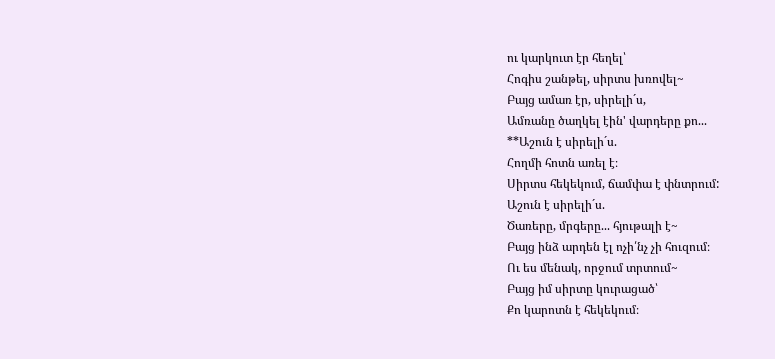ու կարկուտ էր հեղել՝
Հոգիս շանթել, սիրտս խռովել~
Բայց ամառ էր, սիրելի´ս,
Ամռանը ծաղկել էին' վարդերը քո...
**Աշուն է սիրելի´ս.
Հողմի հոտն առել է։
Սիրտս հեկեկում, ճամփա է փնտրում:
Աշուն է սիրելի´ս.
Ծառերը, մրգերը... հյութալի է~
Բայց ինձ արդեն էլ ոչի՛նչ չի հուզում։
Ու ես մենակ, որջում տրտում~
Բայց իմ սիրտը կուրացած՝
Քո կարոտն է հեկեկում։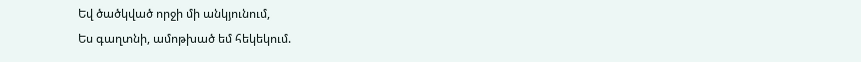Եվ ծածկված որջի մի անկյունում,
Ես գաղտնի, ամոթխած եմ հեկեկում.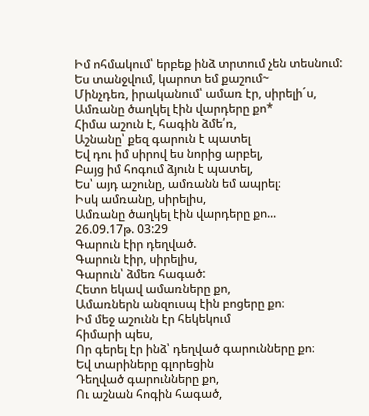Իմ ոհմակում՝ երբեք ինձ տրտում չեն տեսնում:
Ես տանջվում, կարոտ եմ քաշում~
Մինչդեռ, իրականում՝ ամառ էր, սիրելի´ս,
Ամռանը ծաղկել էին վարդերը քո*
Հիմա աշուն է, հագին ձմե՛ռ,
Աշնանը՝ քեզ գարուն է պատել
Եվ դու իմ սիրով ես նորից արբել,
Բայց իմ հոգում ձյուն է պատել,
Ես՝ այդ աշունը, ամռանն եմ ապրել։
Իսկ ամռանը, սիրելիս,
Ամռանը ծաղկել էին վարդերը քո...
26.09.17թ. 03:29
Գարուն էիր դեղված.
Գարուն էիր, սիրելիս,
Գարուն՝ ձմեռ հագած:
Հետո եկավ ամառները քո,
Ամառներն անզուսպ էին բոցերը քո։
Իմ մեջ աշունն էր հեկեկում
հիմարի պես,
Որ գերել էր ինձ՝ դեղված գարունները քո։
Եվ տարիները գլորեցին
Դեղված գարունները քո,
Ու աշնան հոգին հագած,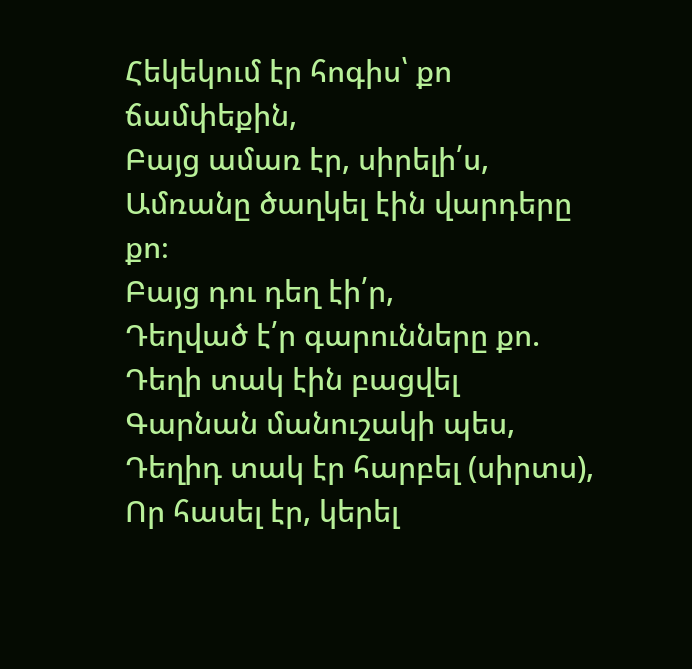Հեկեկում էր հոգիս՝ քո ճամփեքին,
Բայց ամառ էր, սիրելի՛ս,
Ամռանը ծաղկել էին վարդերը քո։
Բայց դու դեղ էի՛ր,
Դեղված է՛ր գարունները քո.
Դեղի տակ էին բացվել
Գարնան մանուշակի պես,
Դեղիդ տակ էր հարբել (սիրտս),
Որ հասել էր, կերել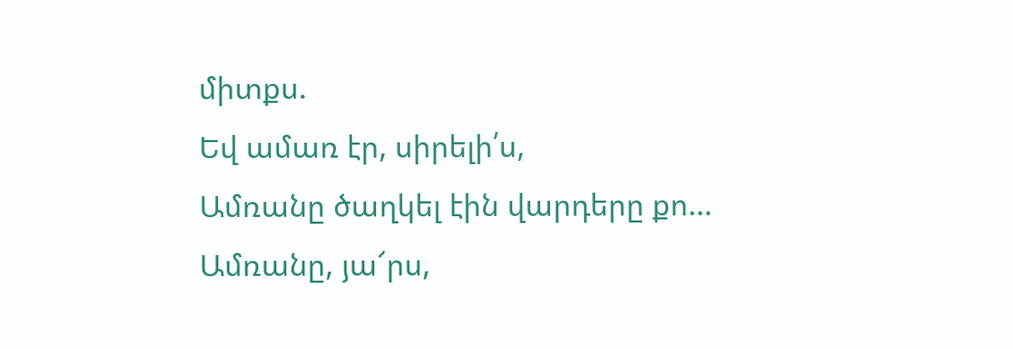միտքս.
Եվ ամառ էր, սիրելի՛ս,
Ամռանը ծաղկել էին վարդերը քո...
Ամռանը, յա՜րս,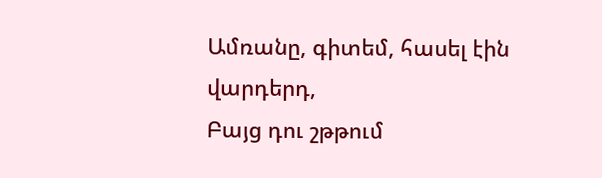Ամռանը, գիտեմ, հասել էին վարդերդ,
Բայց դու շթթում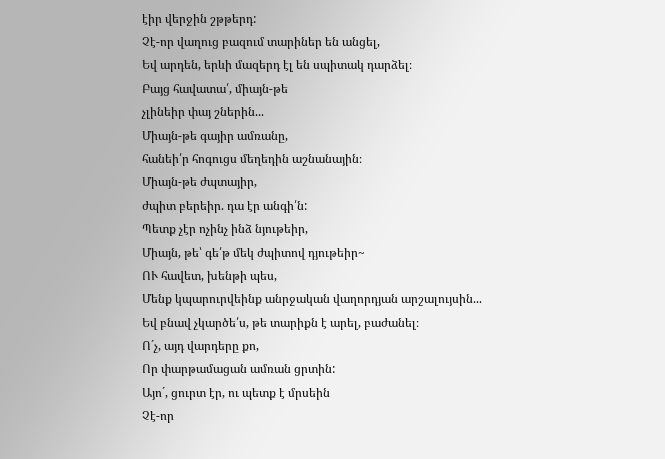էիր վերջին շթթերդ:
Չէ-որ վաղուց բազում տարիներ են անցել,
Եվ արդեն, երևի մազերդ էլ են սպիտակ դարձել։
Բայց հավատա՛, միայն-թե
չլինեիր փայ շներին...
Միայն-թե գայիր ամռանը,
հանեի՛ր հոգուցս մեղեդին աշնանային։
Միայն-թե ժպտայիր,
ժպիտ բերեիր. դա էր անգի՛ն:
Պետք չէր ոչինչ ինձ նյութեիր,
Միայն, թե՝ գե՛թ մեկ ժպիտով դյութեիր~
ՈՒ հավետ, խենթի պես,
Մենք կպարուրվեինք անրջական վաղորդյան արշալույսին...
Եվ բնավ չկարծե՛ս, թե տարիքն է արել, բաժանել։
Ո´չ, այդ վարդերը քո,
Որ փարթամացան ամռան ցրտին:
Այո´, ցուրտ էր, ու պետք է մրսեին
Չէ-որ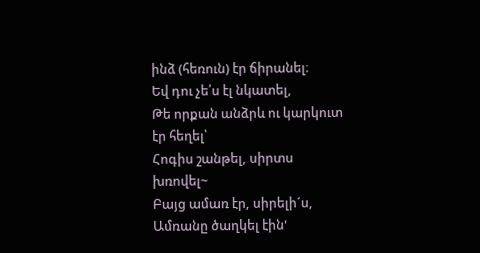ինձ (հեռուն) էր ճիրանել։
Եվ դու չե՛ս էլ նկատել,
Թե որքան անձրև ու կարկուտ էր հեղել՝
Հոգիս շանթել, սիրտս խռովել~
Բայց ամառ էր, սիրելի´ս,
Ամռանը ծաղկել էին'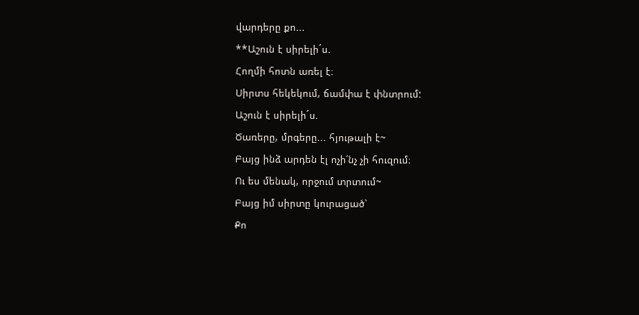վարդերը քո...
**Աշուն է սիրելի´ս.
Հողմի հոտն առել է։
Սիրտս հեկեկում, ճամփա է փնտրում:
Աշուն է սիրելի´ս.
Ծառերը, մրգերը... հյութալի է~
Բայց ինձ արդեն էլ ոչի՛նչ չի հուզում։
Ու ես մենակ, որջում տրտում~
Բայց իմ սիրտը կուրացած՝
Քո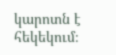կարոտն է հեկեկում։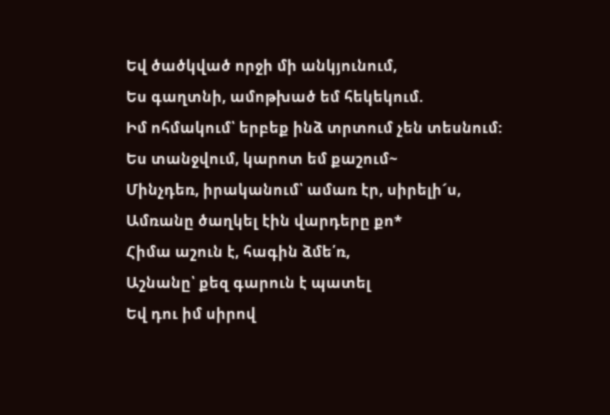Եվ ծածկված որջի մի անկյունում,
Ես գաղտնի, ամոթխած եմ հեկեկում.
Իմ ոհմակում՝ երբեք ինձ տրտում չեն տեսնում:
Ես տանջվում, կարոտ եմ քաշում~
Մինչդեռ, իրականում՝ ամառ էր, սիրելի´ս,
Ամռանը ծաղկել էին վարդերը քո*
Հիմա աշուն է, հագին ձմե՛ռ,
Աշնանը՝ քեզ գարուն է պատել
Եվ դու իմ սիրով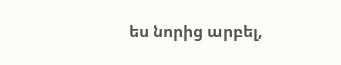ես նորից արբել,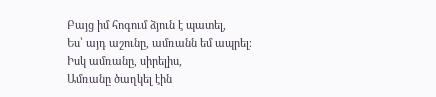Բայց իմ հոգում ձյուն է պատել,
Ես՝ այդ աշունը, ամռանն եմ ապրել։
Իսկ ամռանը, սիրելիս,
Ամռանը ծաղկել էին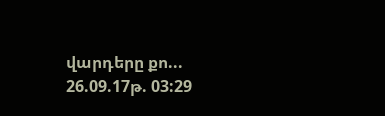վարդերը քո...
26.09.17թ. 03:29